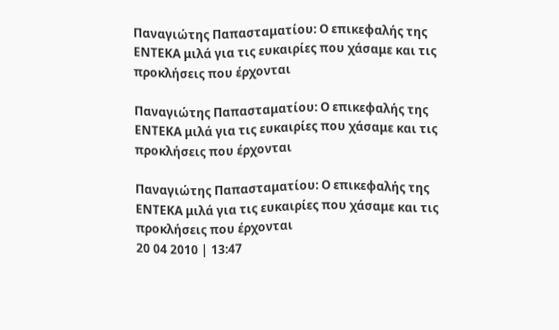Παναγιώτης Παπασταματίου: Ο επικεφαλής της ΕΝΤΕΚΑ μιλά για τις ευκαιρίες που χάσαμε και τις προκλήσεις που έρχονται

Παναγιώτης Παπασταματίου: Ο επικεφαλής της ΕΝΤΕΚΑ μιλά για τις ευκαιρίες που χάσαμε και τις προκλήσεις που έρχονται

Παναγιώτης Παπασταματίου: Ο επικεφαλής της ΕΝΤΕΚΑ μιλά για τις ευκαιρίες που χάσαμε και τις προκλήσεις που έρχονται
20 04 2010 | 13:47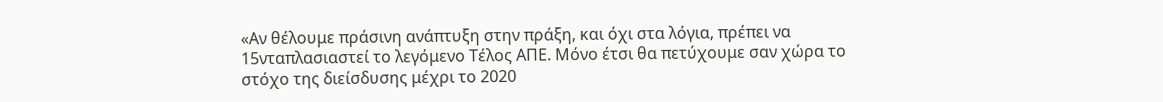«Αν θέλουμε πράσινη ανάπτυξη στην πράξη, και όχι στα λόγια, πρέπει να 15νταπλασιαστεί το λεγόμενο Τέλος ΑΠΕ. Μόνο έτσι θα πετύχουμε σαν χώρα το στόχο της διείσδυσης μέχρι το 2020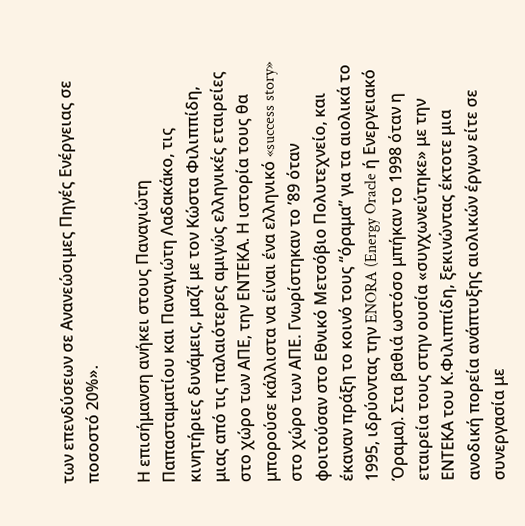των επενδύσεων σε Ανανεώσιμες Πηγές Ενέργειας σε ποσοστό 20%».

Η επισήμανση ανήκει στους Παναγιώτη Παπασταματίου και Παναγιώτη Λαδακάκο, τις κινητήριες δυνάμεις, μαζί με τον Κώστα Φιλιππίδη, μιας από τις παλαιότερες αμιγώς ελληνικές εταιρείες στο χώρο των ΑΠΕ, την ΕΝΤΕΚΑ. Η ιστορία τους θα μπορούσε κάλλιστα να είναι ένα ελληνικό «success story» στο χώρο των ΑΠΕ. Γνωρίστηκαν το ’89 όταν φοιτούσαν στο Εθνικό Μετσόβιο Πολυτεχνείο, και έκαναν πράξη το κοινό τους “όραμα” για τα αιολικά το 1995, ιδρύοντας την ENORA (Energy Oracle ή Ενεργειακό Όραμα). Στα βαθιά ωστόσο μπήκαν το 1998 όταν η εταιρεία τους στην ουσία «συγχωνεύτηκε» με την ΕΝΤΕΚΑ του Κ.Φιλιππίδη, ξεκινώντας έκτοτε μια ανοδική πορεία ανάπτυξης αιολικών έργων είτε σε συνεργασία με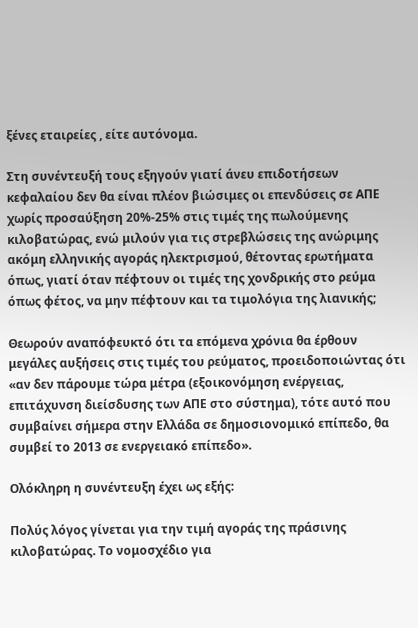ξένες εταιρείες , είτε αυτόνομα.

Στη συνέντευξή τους εξηγούν γιατί άνευ επιδοτήσεων κεφαλαίου δεν θα είναι πλέον βιώσιμες οι επενδύσεις σε ΑΠΕ χωρίς προσαύξηση 20%-25% στις τιμές της πωλούμενης κιλοβατώρας, ενώ μιλούν για τις στρεβλώσεις της ανώριμης ακόμη ελληνικής αγοράς ηλεκτρισμού, θέτοντας ερωτήματα όπως, γιατί όταν πέφτουν οι τιμές της χονδρικής στο ρεύμα όπως φέτος, να μην πέφτουν και τα τιμολόγια της λιανικής;

Θεωρούν αναπόφευκτό ότι τα επόμενα χρόνια θα έρθουν μεγάλες αυξήσεις στις τιμές του ρεύματος, προειδοποιώντας ότι «αν δεν πάρουμε τώρα μέτρα (εξοικονόμηση ενέργειας, επιτάχυνση διείσδυσης των ΑΠΕ στο σύστημα), τότε αυτό που συμβαίνει σήμερα στην Ελλάδα σε δημοσιονομικό επίπεδο, θα συμβεί το 2013 σε ενεργειακό επίπεδο».

Ολόκληρη η συνέντευξη έχει ως εξής:

Πολύς λόγος γίνεται για την τιμή αγοράς της πράσινης κιλοβατώρας. Το νομοσχέδιο για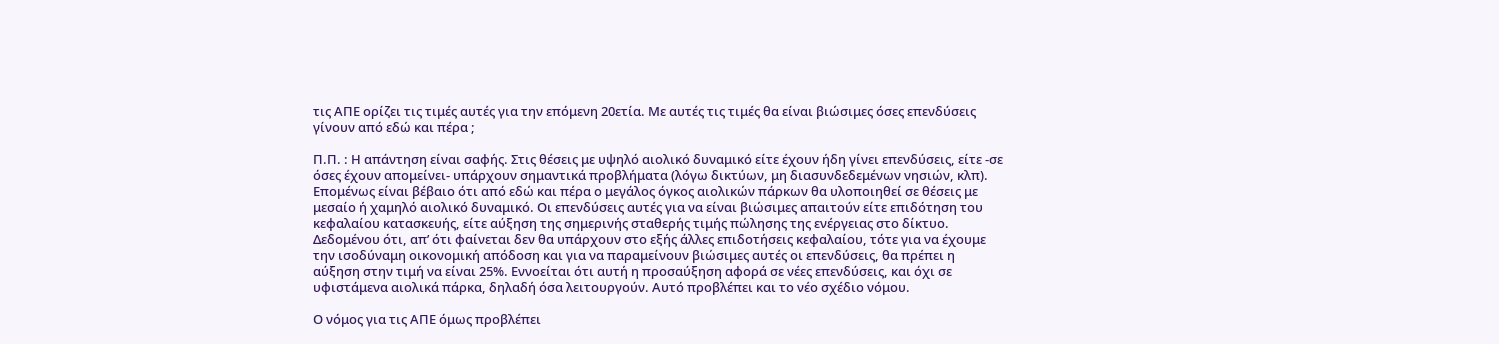τις ΑΠΕ ορίζει τις τιμές αυτές για την επόμενη 20ετία. Με αυτές τις τιμές θα είναι βιώσιμες όσες επενδύσεις γίνουν από εδώ και πέρα ;

Π.Π. : Η απάντηση είναι σαφής. Στις θέσεις με υψηλό αιολικό δυναμικό είτε έχουν ήδη γίνει επενδύσεις, είτε -σε όσες έχουν απομείνει- υπάρχουν σημαντικά προβλήματα (λόγω δικτύων, μη διασυνδεδεμένων νησιών, κλπ). Επομένως είναι βέβαιο ότι από εδώ και πέρα ο μεγάλος όγκος αιολικών πάρκων θα υλοποιηθεί σε θέσεις με μεσαίο ή χαμηλό αιολικό δυναμικό. Οι επενδύσεις αυτές για να είναι βιώσιμες απαιτούν είτε επιδότηση του κεφαλαίου κατασκευής, είτε αύξηση της σημερινής σταθερής τιμής πώλησης της ενέργειας στο δίκτυο. Δεδομένου ότι, απ’ ότι φαίνεται δεν θα υπάρχουν στο εξής άλλες επιδοτήσεις κεφαλαίου, τότε για να έχουμε την ισοδύναμη οικονομική απόδοση και για να παραμείνουν βιώσιμες αυτές οι επενδύσεις, θα πρέπει η αύξηση στην τιμή να είναι 25%. Εννοείται ότι αυτή η προσαύξηση αφορά σε νέες επενδύσεις, και όχι σε υφιστάμενα αιολικά πάρκα, δηλαδή όσα λειτουργούν. Αυτό προβλέπει και το νέο σχέδιο νόμου.

Ο νόμος για τις ΑΠΕ όμως προβλέπει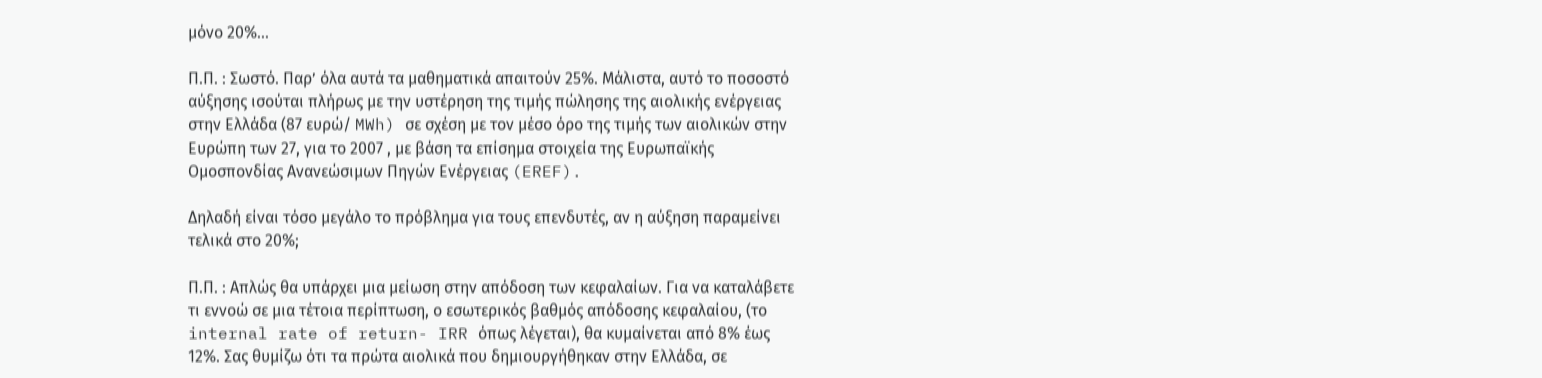μόνο 20%...

Π.Π. : Σωστό. Παρ’ όλα αυτά τα μαθηματικά απαιτούν 25%. Μάλιστα, αυτό το ποσοστό αύξησης ισούται πλήρως με την υστέρηση της τιμής πώλησης της αιολικής ενέργειας στην Ελλάδα (87 ευρώ/ MWh) σε σχέση με τον μέσο όρο της τιμής των αιολικών στην Ευρώπη των 27, για το 2007 , με βάση τα επίσημα στοιχεία της Ευρωπαϊκής Ομοσπονδίας Ανανεώσιμων Πηγών Ενέργειας (EREF).

Δηλαδή είναι τόσο μεγάλο το πρόβλημα για τους επενδυτές, αν η αύξηση παραμείνει τελικά στο 20%;

Π.Π. : Απλώς θα υπάρχει μια μείωση στην απόδοση των κεφαλαίων. Για να καταλάβετε τι εννοώ σε μια τέτοια περίπτωση, ο εσωτερικός βαθμός απόδοσης κεφαλαίου, (το internal rate of return- IRR όπως λέγεται), θα κυμαίνεται από 8% έως 12%. Σας θυμίζω ότι τα πρώτα αιολικά που δημιουργήθηκαν στην Ελλάδα, σε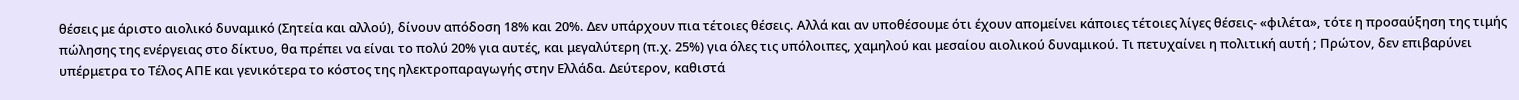θέσεις με άριστο αιολικό δυναμικό (Σητεία και αλλού), δίνουν απόδοση 18% και 20%. Δεν υπάρχουν πια τέτοιες θέσεις. Αλλά και αν υποθέσουμε ότι έχουν απομείνει κάποιες τέτοιες λίγες θέσεις- «φιλέτα», τότε η προσαύξηση της τιμής πώλησης της ενέργειας στο δίκτυο, θα πρέπει να είναι το πολύ 20% για αυτές, και μεγαλύτερη (π.χ. 25%) για όλες τις υπόλοιπες, χαμηλού και μεσαίου αιολικού δυναμικού. Τι πετυχαίνει η πολιτική αυτή ; Πρώτον, δεν επιβαρύνει υπέρμετρα το Τέλος ΑΠΕ και γενικότερα το κόστος της ηλεκτροπαραγωγής στην Ελλάδα. Δεύτερον, καθιστά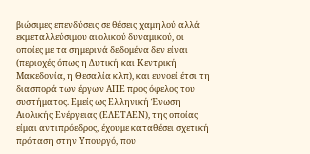βιώσιμες επενδύσεις σε θέσεις χαμηλού αλλά εκμεταλλεύσιμου αιολικού δυναμικού, οι οποίες με τα σημερινά δεδομένα δεν είναι (περιοχές όπως η Δυτική και Κεντρική Μακεδονία, η Θεσαλία κλπ), και ευνοεί έτσι τη διασπορά των έργων ΑΠΕ προς όφελος του συστήματος. Εμείς ως Ελληνική Ένωση Αιολικής Ενέργειας (ΕΛΕΤΑΕΝ), της οποίας είμαι αντιπρόεδρος, έχουμε καταθέσει σχετική πρόταση στην Υπουργό, που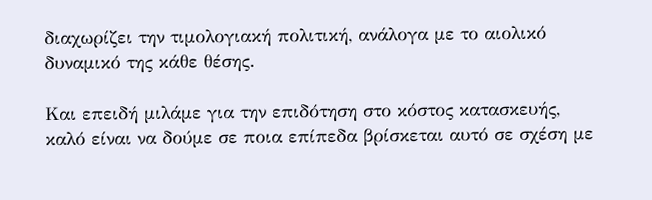διαχωρίζει την τιμολογιακή πολιτική, ανάλογα με το αιολικό δυναμικό της κάθε θέσης.

Και επειδή μιλάμε για την επιδότηση στο κόστος κατασκευής, καλό είναι να δούμε σε ποια επίπεδα βρίσκεται αυτό σε σχέση με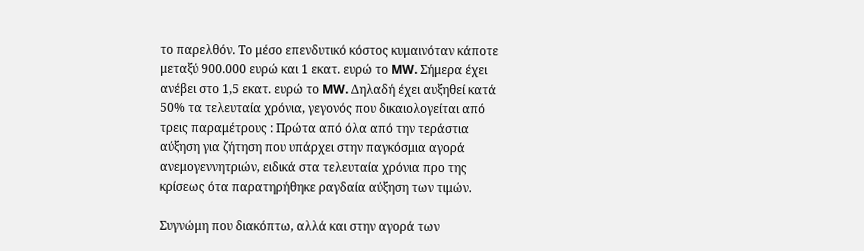το παρελθόν. Το μέσο επενδυτικό κόστος κυμαινόταν κάποτε μεταξύ 900.000 ευρώ και 1 εκατ. ευρώ το MW. Σήμερα έχει ανέβει στο 1,5 εκατ. ευρώ το MW. Δηλαδή έχει αυξηθεί κατά 50% τα τελευταία χρόνια, γεγονός που δικαιολογείται από τρεις παραμέτρους : Πρώτα από όλα από την τεράστια αύξηση για ζήτηση που υπάρχει στην παγκόσμια αγορά ανεμογεννητριών, ειδικά στα τελευταία χρόνια προ της κρίσεως ότα παρατηρήθηκε ραγδαία αύξηση των τιμών.

Συγνώμη που διακόπτω, αλλά και στην αγορά των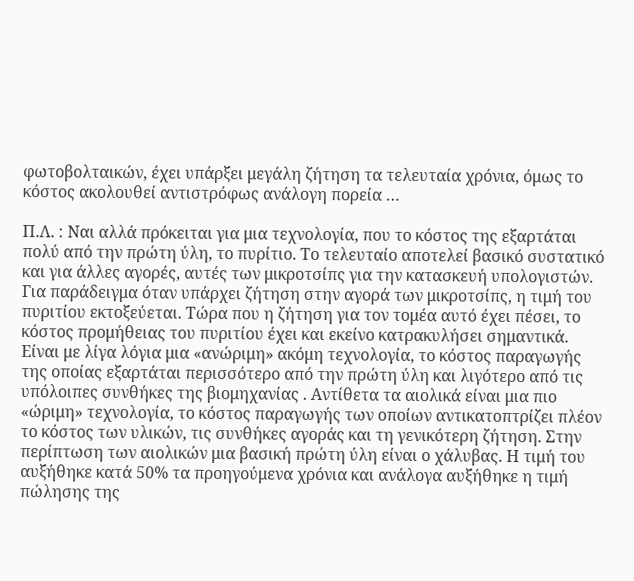φωτοβολταικών, έχει υπάρξει μεγάλη ζήτηση τα τελευταία χρόνια, όμως το κόστος ακολουθεί αντιστρόφως ανάλογη πορεία …

Π.Λ. : Ναι αλλά πρόκειται για μια τεχνολογία, που το κόστος της εξαρτάται πολύ από την πρώτη ύλη, το πυρίτιο. Το τελευταίο αποτελεί βασικό συστατικό και για άλλες αγορές, αυτές των μικροτσίπς για την κατασκευή υπολογιστών. Για παράδειγμα όταν υπάρχει ζήτηση στην αγορά των μικροτσίπς, η τιμή του πυριτίου εκτοξεύεται. Τώρα που η ζήτηση για τον τομέα αυτό έχει πέσει, το κόστος προμήθειας του πυριτίου έχει και εκείνο κατρακυλήσει σημαντικά. Είναι με λίγα λόγια μια «ανώριμη» ακόμη τεχνολογία, το κόστος παραγωγής της οποίας εξαρτάται περισσότερο από την πρώτη ύλη και λιγότερο από τις υπόλοιπες συνθήκες της βιομηχανίας . Αντίθετα τα αιολικά είναι μια πιο «ώριμη» τεχνολογία, το κόστος παραγωγής των οποίων αντικατοπτρίζει πλέον το κόστος των υλικών, τις συνθήκες αγοράς και τη γενικότερη ζήτηση. Στην περίπτωση των αιολικών μια βασική πρώτη ύλη είναι ο χάλυβας. Η τιμή του αυξήθηκε κατά 50% τα προηγούμενα χρόνια και ανάλογα αυξήθηκε η τιμή πώλησης της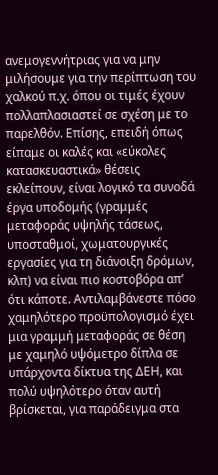ανεμογεννήτριας για να μην μιλήσουμε για την περίπτωση του χαλκού π.χ. όπου οι τιμές έχουν πολλαπλασιαστεί σε σχέση με το παρελθόν. Επίσης, επειδή όπως είπαμε οι καλές και «εύκολες κατασκευαστικά» θέσεις εκλείπουν, είναι λογικό τα συνοδά έργα υποδομής (γραμμές μεταφοράς υψηλής τάσεως, υποσταθμοί, χωματουργικές εργασίες για τη διάνοιξη δρόμων, κλπ) να είναι πιο κοστοβόρα απ’ ότι κάποτε. Αντιλαμβάνεστε πόσο χαμηλότερο προϋπολογισμό έχει μια γραμμή μεταφοράς σε θέση με χαμηλό υψόμετρο δίπλα σε υπάρχοντα δίκτυα της ΔΕΗ, και πολύ υψηλότερο όταν αυτή βρίσκεται, για παράδειγμα στα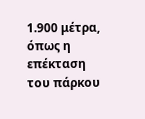1.900 μέτρα, όπως η επέκταση του πάρκου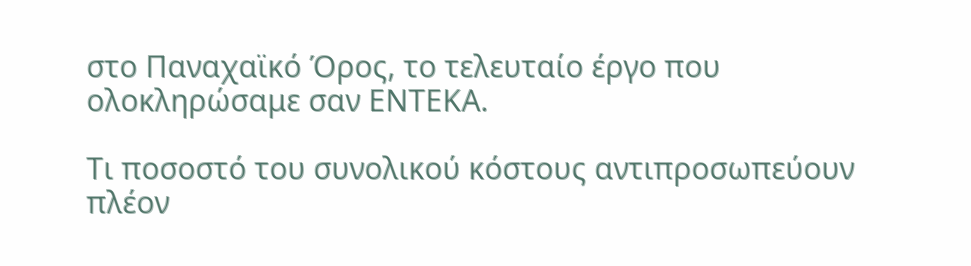στο Παναχαϊκό Όρος, το τελευταίο έργο που ολοκληρώσαμε σαν ΕΝΤΕΚΑ.

Τι ποσοστό του συνολικού κόστους αντιπροσωπεύουν πλέον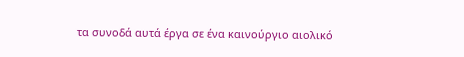τα συνοδά αυτά έργα σε ένα καινούργιο αιολικό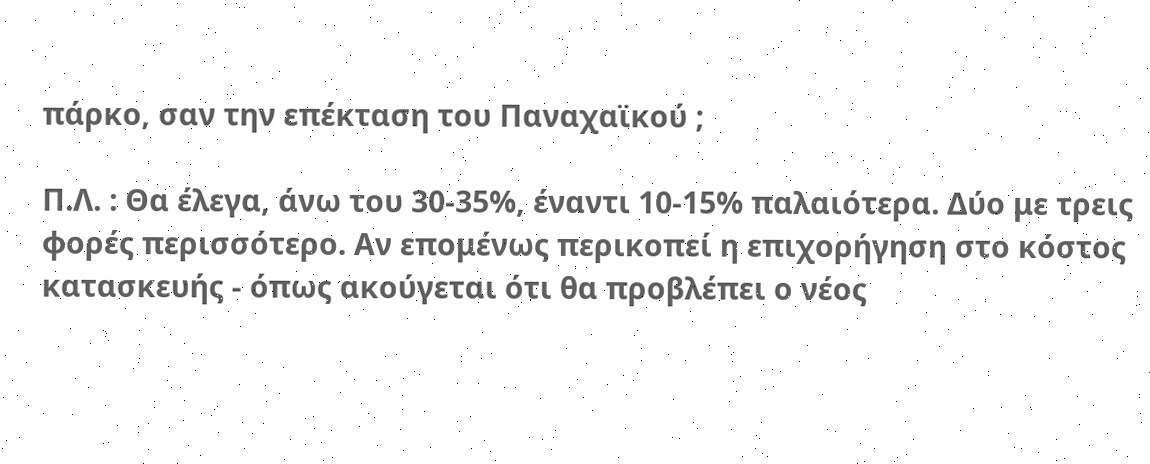πάρκο, σαν την επέκταση του Παναχαϊκού ;

Π.Λ. : Θα έλεγα, άνω του 30-35%, έναντι 10-15% παλαιότερα. Δύο με τρεις φορές περισσότερο. Αν επομένως περικοπεί η επιχορήγηση στο κόστος κατασκευής - όπως ακούγεται ότι θα προβλέπει ο νέος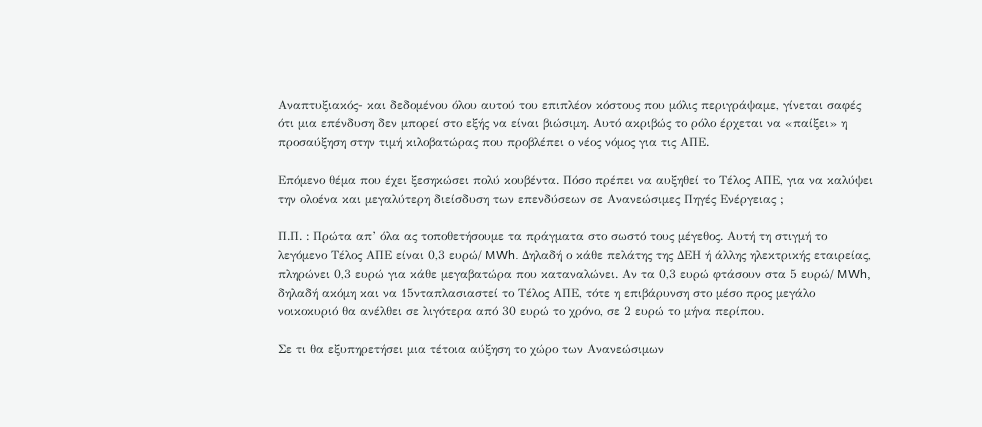Αναπτυξιακός- και δεδομένου όλου αυτού του επιπλέον κόστους που μόλις περιγράψαμε, γίνεται σαφές ότι μια επένδυση δεν μπορεί στο εξής να είναι βιώσιμη. Αυτό ακριβώς το ρόλο έρχεται να «παίξει» η προσαύξηση στην τιμή κιλοβατώρας που προβλέπει ο νέος νόμος για τις ΑΠΕ.

Επόμενο θέμα που έχει ξεσηκώσει πολύ κουβέντα. Πόσο πρέπει να αυξηθεί το Τέλος ΑΠΕ, για να καλύψει την ολοένα και μεγαλύτερη διείσδυση των επενδύσεων σε Ανανεώσιμες Πηγές Ενέργειας ;

Π.Π. : Πρώτα απ’ όλα ας τοποθετήσουμε τα πράγματα στο σωστό τους μέγεθος. Αυτή τη στιγμή το λεγόμενο Τέλος ΑΠΕ είναι 0,3 ευρώ/ MWh. Δηλαδή ο κάθε πελάτης της ΔΕΗ ή άλλης ηλεκτρικής εταιρείας, πληρώνει 0,3 ευρώ για κάθε μεγαβατώρα που καταναλώνει. Αν τα 0,3 ευρώ φτάσουν στα 5 ευρώ/ MWh, δηλαδή ακόμη και να 15νταπλασιαστεί το Τέλος ΑΠΕ, τότε η επιβάρυνση στο μέσο προς μεγάλο νοικοκυριό θα ανέλθει σε λιγότερα από 30 ευρώ το χρόνο, σε 2 ευρώ το μήνα περίπου.

Σε τι θα εξυπηρετήσει μια τέτοια αύξηση το χώρο των Ανανεώσιμων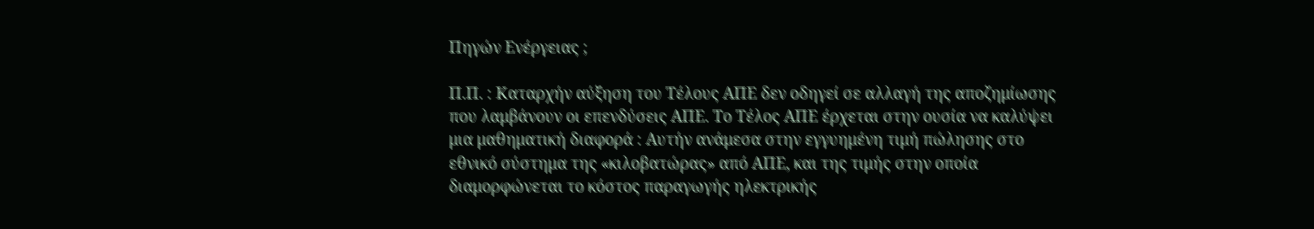Πηγών Ενέργειας ;

Π.Π. : Καταρχήν αύξηση του Τέλους ΑΠΕ δεν οδηγεί σε αλλαγή της αποζημίωσης που λαμβάνουν οι επενδύσεις ΑΠΕ. Το Τέλος ΑΠΕ έρχεται στην ουσία να καλύψει μια μαθηματική διαφορά : Αυτήν ανάμεσα στην εγγυημένη τιμή πώλησης στο εθνικό σύστημα της «κιλοβατώρας» από ΑΠΕ, και της τιμής στην οποία διαμορφώνεται το κόστος παραγωγής ηλεκτρικής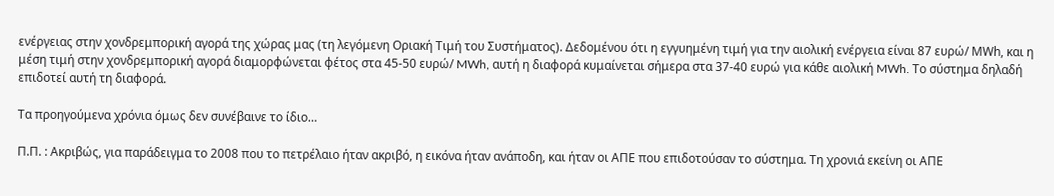ενέργειας στην χονδρεμπορική αγορά της χώρας μας (τη λεγόμενη Οριακή Τιμή του Συστήματος). Δεδομένου ότι η εγγυημένη τιμή για την αιολική ενέργεια είναι 87 ευρώ/ ΜWh, και η μέση τιμή στην χονδρεμπορική αγορά διαμορφώνεται φέτος στα 45-50 ευρώ/ MWh, αυτή η διαφορά κυμαίνεται σήμερα στα 37-40 ευρώ για κάθε αιολική MWh. Το σύστημα δηλαδή επιδοτεί αυτή τη διαφορά.

Τα προηγούμενα χρόνια όμως δεν συνέβαινε το ίδιο…

Π.Π. : Ακριβώς, για παράδειγμα το 2008 που το πετρέλαιο ήταν ακριβό, η εικόνα ήταν ανάποδη, και ήταν οι ΑΠΕ που επιδοτούσαν το σύστημα. Τη χρονιά εκείνη οι ΑΠΕ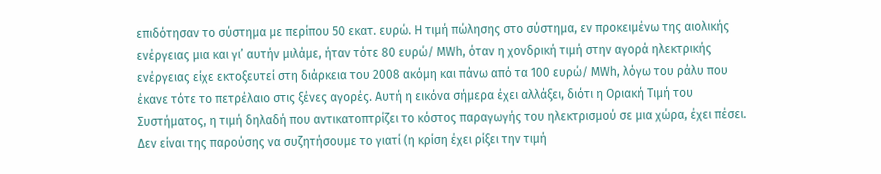επιδότησαν το σύστημα με περίπου 50 εκατ. ευρώ. Η τιμή πώλησης στο σύστημα, εν προκειμένω της αιολικής ενέργειας μια και γι’ αυτήν μιλάμε, ήταν τότε 80 ευρώ/ ΜWh, όταν η χονδρική τιμή στην αγορά ηλεκτρικής ενέργειας είχε εκτοξευτεί στη διάρκεια του 2008 ακόμη και πάνω από τα 100 ευρώ/ ΜWh, λόγω του ράλυ που έκανε τότε το πετρέλαιο στις ξένες αγορές. Αυτή η εικόνα σήμερα έχει αλλάξει, διότι η Οριακή Τιμή του Συστήματος, η τιμή δηλαδή που αντικατοπτρίζει το κόστος παραγωγής του ηλεκτρισμού σε μια χώρα, έχει πέσει. Δεν είναι της παρούσης να συζητήσουμε το γιατί (η κρίση έχει ρίξει την τιμή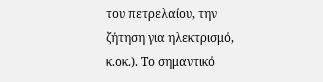του πετρελαίου, την ζήτηση για ηλεκτρισμό, κ.οκ.). Το σημαντικό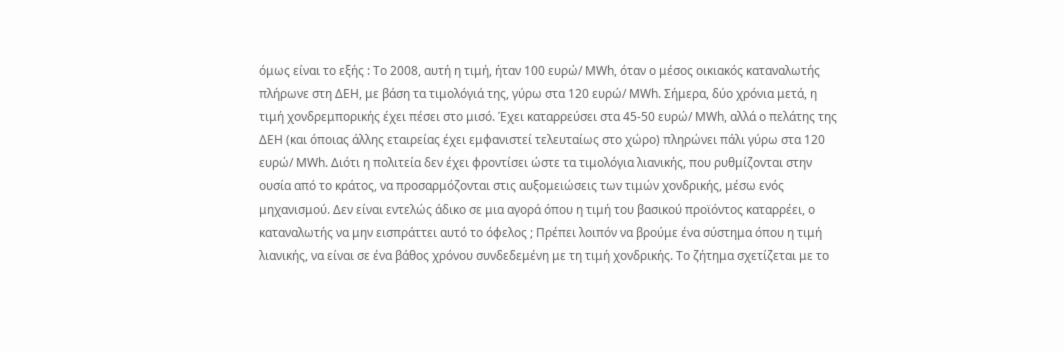όμως είναι το εξής : Το 2008, αυτή η τιμή, ήταν 100 ευρώ/ ΜWh, όταν ο μέσος οικιακός καταναλωτής πλήρωνε στη ΔΕΗ, με βάση τα τιμολόγιά της, γύρω στα 120 ευρώ/ ΜWh. Σήμερα, δύο χρόνια μετά, η τιμή χονδρεμπορικής έχει πέσει στο μισό. Έχει καταρρεύσει στα 45-50 ευρώ/ ΜWh, αλλά ο πελάτης της ΔΕΗ (και όποιας άλλης εταιρείας έχει εμφανιστεί τελευταίως στο χώρο) πληρώνει πάλι γύρω στα 120 ευρώ/ ΜWh. Διότι η πολιτεία δεν έχει φροντίσει ώστε τα τιμολόγια λιανικής, που ρυθμίζονται στην ουσία από το κράτος, να προσαρμόζονται στις αυξομειώσεις των τιμών χονδρικής, μέσω ενός μηχανισμού. Δεν είναι εντελώς άδικο σε μια αγορά όπου η τιμή του βασικού προϊόντος καταρρέει, ο καταναλωτής να μην εισπράττει αυτό το όφελος ; Πρέπει λοιπόν να βρούμε ένα σύστημα όπου η τιμή λιανικής, να είναι σε ένα βάθος χρόνου συνδεδεμένη με τη τιμή χονδρικής. Το ζήτημα σχετίζεται με το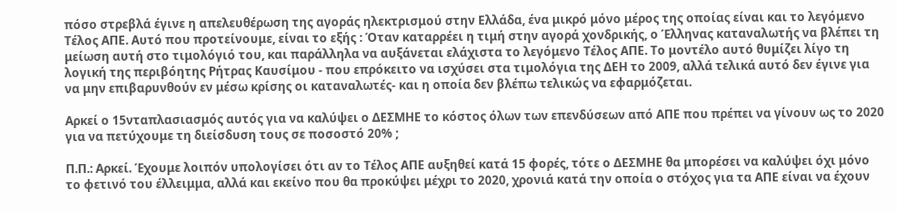πόσο στρεβλά έγινε η απελευθέρωση της αγοράς ηλεκτρισμού στην Ελλάδα, ένα μικρό μόνο μέρος της οποίας είναι και το λεγόμενο Τέλος ΑΠΕ. Αυτό που προτείνουμε, είναι το εξής : Όταν καταρρέει η τιμή στην αγορά χονδρικής, ο Έλληνας καταναλωτής να βλέπει τη μείωση αυτή στο τιμολόγιό του, και παράλληλα να αυξάνεται ελάχιστα το λεγόμενο Τέλος ΑΠΕ. Το μοντέλο αυτό θυμίζει λίγο τη λογική της περιβόητης Ρήτρας Καυσίμου - που επρόκειτο να ισχύσει στα τιμολόγια της ΔΕΗ το 2009, αλλά τελικά αυτό δεν έγινε για να μην επιβαρυνθούν εν μέσω κρίσης οι καταναλωτές- και η οποία δεν βλέπω τελικώς να εφαρμόζεται.

Αρκεί ο 15νταπλασιασμός αυτός για να καλύψει ο ΔΕΣΜΗΕ το κόστος όλων των επενδύσεων από ΑΠΕ που πρέπει να γίνουν ως το 2020 για να πετύχουμε τη διείσδυση τους σε ποσοστό 20% ;

Π.Π.: Αρκεί. Έχουμε λοιπόν υπολογίσει ότι αν το Τέλος ΑΠΕ αυξηθεί κατά 15 φορές, τότε ο ΔΕΣΜΗΕ θα μπορέσει να καλύψει όχι μόνο το φετινό του έλλειμμα, αλλά και εκείνο που θα προκύψει μέχρι το 2020, χρονιά κατά την οποία ο στόχος για τα ΑΠΕ είναι να έχουν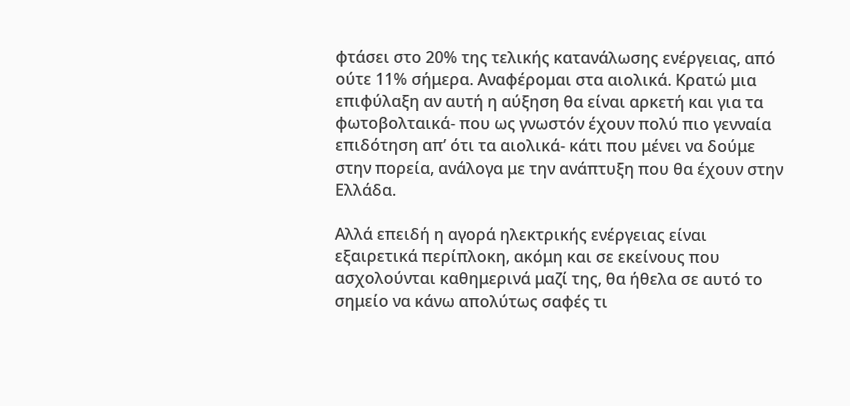φτάσει στο 20% της τελικής κατανάλωσης ενέργειας, από ούτε 11% σήμερα. Αναφέρομαι στα αιολικά. Κρατώ μια επιφύλαξη αν αυτή η αύξηση θα είναι αρκετή και για τα φωτοβολταικά- που ως γνωστόν έχουν πολύ πιο γενναία επιδότηση απ’ ότι τα αιολικά- κάτι που μένει να δούμε στην πορεία, ανάλογα με την ανάπτυξη που θα έχουν στην Ελλάδα.

Αλλά επειδή η αγορά ηλεκτρικής ενέργειας είναι εξαιρετικά περίπλοκη, ακόμη και σε εκείνους που ασχολούνται καθημερινά μαζί της, θα ήθελα σε αυτό το σημείο να κάνω απολύτως σαφές τι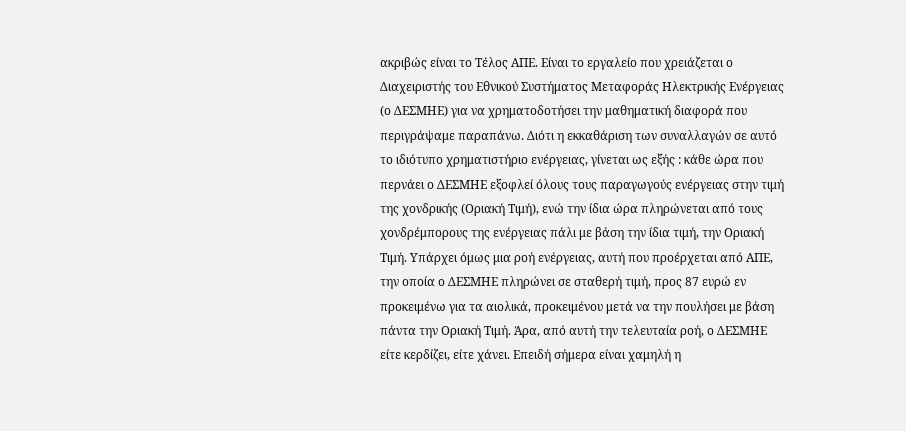ακριβώς είναι το Τέλος ΑΠΕ. Είναι το εργαλείο που χρειάζεται ο Διαχειριστής του Εθνικού Συστήματος Μεταφοράς Ηλεκτρικής Ενέργειας (ο ΔΕΣΜΗΕ) για να χρηματοδοτήσει την μαθηματική διαφορά που περιγράψαμε παραπάνω. Διότι η εκκαθάριση των συναλλαγών σε αυτό το ιδιότυπο χρηματιστήριο ενέργειας, γίνεται ως εξής : κάθε ώρα που περνάει ο ΔΕΣΜΗΕ εξοφλεί όλους τους παραγωγούς ενέργειας στην τιμή της χονδρικής (Οριακή Τιμή), ενώ την ίδια ώρα πληρώνεται από τους χονδρέμπορους της ενέργειας πάλι με βάση την ίδια τιμή, την Οριακή Τιμή. Υπάρχει όμως μια ροή ενέργειας, αυτή που προέρχεται από ΑΠΕ, την οποία ο ΔΕΣΜΗΕ πληρώνει σε σταθερή τιμή, προς 87 ευρώ εν προκειμένω για τα αιολικά, προκειμένου μετά να την πουλήσει με βάση πάντα την Οριακή Τιμή. Άρα, από αυτή την τελευταία ροή, ο ΔΕΣΜΗΕ είτε κερδίζει, είτε χάνει. Επειδή σήμερα είναι χαμηλή η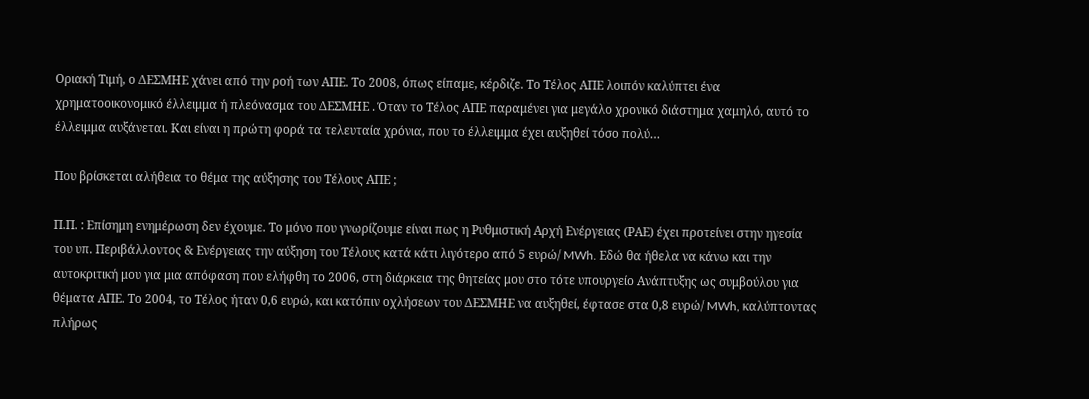Οριακή Τιμή, ο ΔΕΣΜΗΕ χάνει από την ροή των ΑΠΕ. Το 2008, όπως είπαμε, κέρδιζε. Το Τέλος ΑΠΕ λοιπόν καλύπτει ένα χρηματοοικονομικό έλλειμμα ή πλεόνασμα του ΔΕΣΜΗΕ . Όταν το Τέλος ΑΠΕ παραμένει για μεγάλο χρονικό διάστημα χαμηλό, αυτό το έλλειμμα αυξάνεται. Και είναι η πρώτη φορά τα τελευταία χρόνια, που το έλλειμμα έχει αυξηθεί τόσο πολύ…

Που βρίσκεται αλήθεια το θέμα της αύξησης του Τέλους ΑΠΕ ;

Π.Π. : Επίσημη ενημέρωση δεν έχουμε. Το μόνο που γνωρίζουμε είναι πως η Ρυθμιστική Αρχή Ενέργειας (ΡΑΕ) έχει προτείνει στην ηγεσία του υπ. Περιβάλλοντος & Ενέργειας την αύξηση του Τέλους κατά κάτι λιγότερο από 5 ευρώ/ MWh. Εδώ θα ήθελα να κάνω και την αυτοκριτική μου για μια απόφαση που ελήφθη το 2006, στη διάρκεια της θητείας μου στο τότε υπουργείο Ανάπτυξης ως συμβούλου για θέματα ΑΠΕ. Το 2004, το Τέλος ήταν 0,6 ευρώ, και κατόπιν οχλήσεων του ΔΕΣΜΗΕ να αυξηθεί, έφτασε στα 0,8 ευρώ/ MWh, καλύπτοντας πλήρως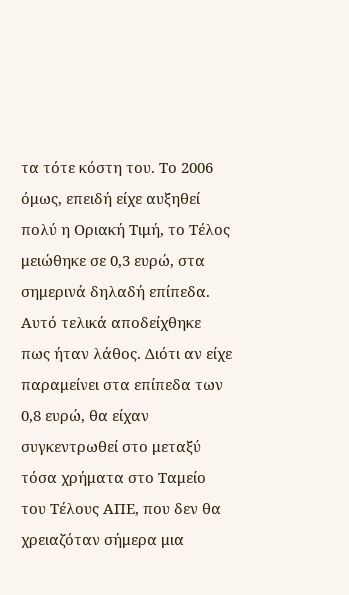τα τότε κόστη του. Το 2006 όμως, επειδή είχε αυξηθεί πολύ η Οριακή Τιμή, το Τέλος μειώθηκε σε 0,3 ευρώ, στα σημερινά δηλαδή επίπεδα. Αυτό τελικά αποδείχθηκε πως ήταν λάθος. Διότι αν είχε παραμείνει στα επίπεδα των 0,8 ευρώ, θα είχαν συγκεντρωθεί στο μεταξύ τόσα χρήματα στο Ταμείο του Τέλους ΑΠΕ, που δεν θα χρειαζόταν σήμερα μια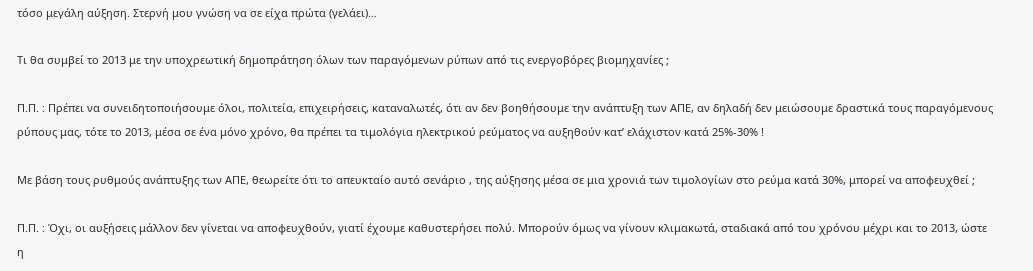τόσο μεγάλη αύξηση. Στερνή μου γνώση να σε είχα πρώτα (γελάει)…

Τι θα συμβεί το 2013 με την υποχρεωτική δημοπράτηση όλων των παραγόμενων ρύπων από τις ενεργοβόρες βιομηχανίες ;

Π.Π. : Πρέπει να συνειδητοποιήσουμε όλοι, πολιτεία, επιχειρήσεις, καταναλωτές, ότι αν δεν βοηθήσουμε την ανάπτυξη των ΑΠΕ, αν δηλαδή δεν μειώσουμε δραστικά τους παραγόμενους ρύπους μας, τότε το 2013, μέσα σε ένα μόνο χρόνο, θα πρέπει τα τιμολόγια ηλεκτρικού ρεύματος να αυξηθούν κατ’ ελάχιστον κατά 25%-30% !

Με βάση τους ρυθμούς ανάπτυξης των ΑΠΕ, θεωρείτε ότι το απευκταίο αυτό σενάριο , της αύξησης μέσα σε μια χρονιά των τιμολογίων στο ρεύμα κατά 30%, μπορεί να αποφευχθεί ;

Π.Π. : Όχι, οι αυξήσεις μάλλον δεν γίνεται να αποφευχθούν, γιατί έχουμε καθυστερήσει πολύ. Μπορούν όμως να γίνουν κλιμακωτά, σταδιακά από του χρόνου μέχρι και το 2013, ώστε η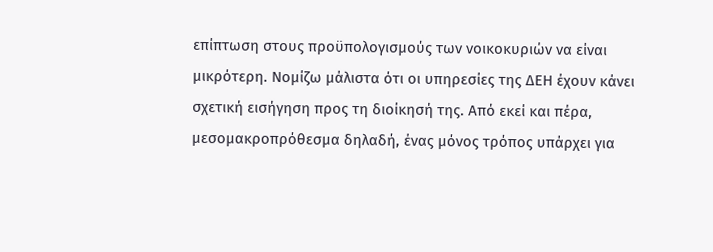επίπτωση στους προϋπολογισμούς των νοικοκυριών να είναι μικρότερη. Νομίζω μάλιστα ότι οι υπηρεσίες της ΔΕΗ έχουν κάνει σχετική εισήγηση προς τη διοίκησή της. Από εκεί και πέρα, μεσομακροπρόθεσμα δηλαδή, ένας μόνος τρόπος υπάρχει για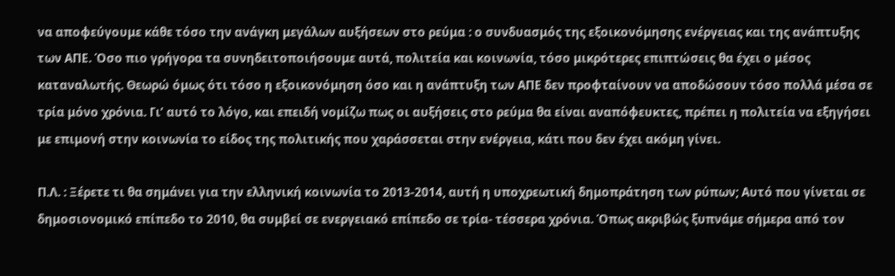να αποφεύγουμε κάθε τόσο την ανάγκη μεγάλων αυξήσεων στο ρεύμα : ο συνδυασμός της εξοικονόμησης ενέργειας και της ανάπτυξης των ΑΠΕ. Όσο πιο γρήγορα τα συνηδειτοποιήσουμε αυτά, πολιτεία και κοινωνία, τόσο μικρότερες επιπτώσεις θα έχει ο μέσος καταναλωτής. Θεωρώ όμως ότι τόσο η εξοικονόμηση όσο και η ανάπτυξη των ΑΠΕ δεν προφταίνουν να αποδώσουν τόσο πολλά μέσα σε τρία μόνο χρόνια. Γι’ αυτό το λόγο, και επειδή νομίζω πως οι αυξήσεις στο ρεύμα θα είναι αναπόφευκτες, πρέπει η πολιτεία να εξηγήσει με επιμονή στην κοινωνία το είδος της πολιτικής που χαράσσεται στην ενέργεια, κάτι που δεν έχει ακόμη γίνει.

Π.Λ. : Ξέρετε τι θα σημάνει για την ελληνική κοινωνία το 2013-2014, αυτή η υποχρεωτική δημοπράτηση των ρύπων; Αυτό που γίνεται σε δημοσιονομικό επίπεδο το 2010, θα συμβεί σε ενεργειακό επίπεδο σε τρία- τέσσερα χρόνια. Όπως ακριβώς ξυπνάμε σήμερα από τον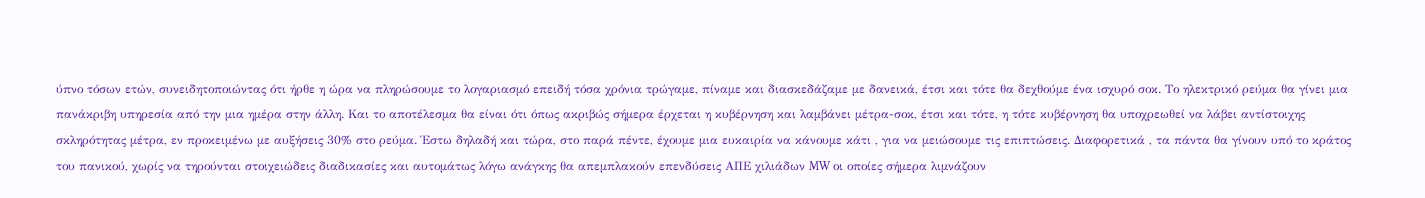ύπνο τόσων ετών, συνειδητοποιώντας ότι ήρθε η ώρα να πληρώσουμε το λογαριασμό επειδή τόσα χρόνια τρώγαμε, πίναμε και διασκεδάζαμε με δανεικά, έτσι και τότε θα δεχθούμε ένα ισχυρό σοκ. Το ηλεκτρικό ρεύμα θα γίνει μια πανάκριβη υπηρεσία από την μια ημέρα στην άλλη. Και το αποτέλεσμα θα είναι ότι όπως ακριβώς σήμερα έρχεται η κυβέρνηση και λαμβάνει μέτρα-σοκ, έτσι και τότε, η τότε κυβέρνηση θα υποχρεωθεί να λάβει αντίστοιχης σκληρότητας μέτρα, εν προκειμένω με αυξήσεις 30% στο ρεύμα. Έστω δηλαδή και τώρα, στο παρά πέντε, έχουμε μια ευκαιρία να κάνουμε κάτι , για να μειώσουμε τις επιπτώσεις. Διαφορετικά , τα πάντα θα γίνουν υπό το κράτος του πανικού, χωρίς να τηρούνται στοιχειώδεις διαδικασίες και αυτομάτως λόγω ανάγκης θα απεμπλακούν επενδύσεις ΑΠΕ χιλιάδων MW οι οποίες σήμερα λιμνάζουν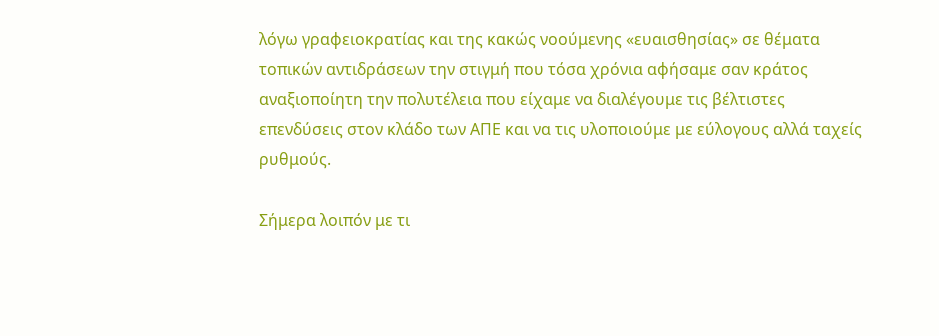λόγω γραφειοκρατίας και της κακώς νοούμενης «ευαισθησίας» σε θέματα τοπικών αντιδράσεων την στιγμή που τόσα χρόνια αφήσαμε σαν κράτος αναξιοποίητη την πολυτέλεια που είχαμε να διαλέγουμε τις βέλτιστες επενδύσεις στον κλάδο των ΑΠΕ και να τις υλοποιούμε με εύλογους αλλά ταχείς ρυθμούς.

Σήμερα λοιπόν με τι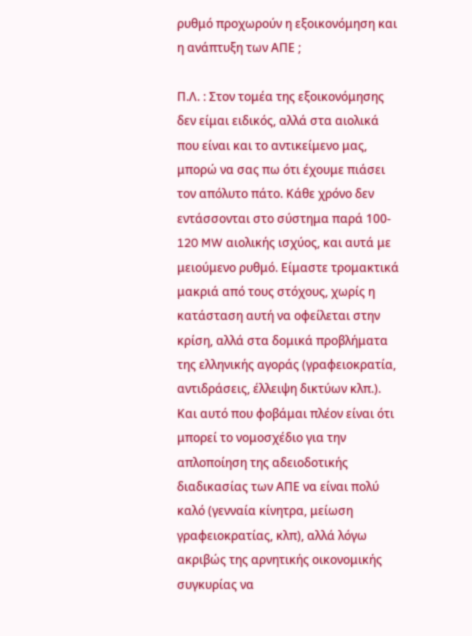ρυθμό προχωρούν η εξοικονόμηση και η ανάπτυξη των ΑΠΕ ;

Π.Λ. : Στον τομέα της εξοικονόμησης δεν είμαι ειδικός, αλλά στα αιολικά που είναι και το αντικείμενο μας, μπορώ να σας πω ότι έχουμε πιάσει τον απόλυτο πάτο. Κάθε χρόνο δεν εντάσσονται στο σύστημα παρά 100- 120 MW αιολικής ισχύος, και αυτά με μειούμενο ρυθμό. Είμαστε τρομακτικά μακριά από τους στόχους, χωρίς η κατάσταση αυτή να οφείλεται στην κρίση, αλλά στα δομικά προβλήματα της ελληνικής αγοράς (γραφειοκρατία, αντιδράσεις, έλλειψη δικτύων κλπ.). Και αυτό που φοβάμαι πλέον είναι ότι μπορεί το νομοσχέδιο για την απλοποίηση της αδειοδοτικής διαδικασίας των ΑΠΕ να είναι πολύ καλό (γενναία κίνητρα, μείωση γραφειοκρατίας, κλπ), αλλά λόγω ακριβώς της αρνητικής οικονομικής συγκυρίας να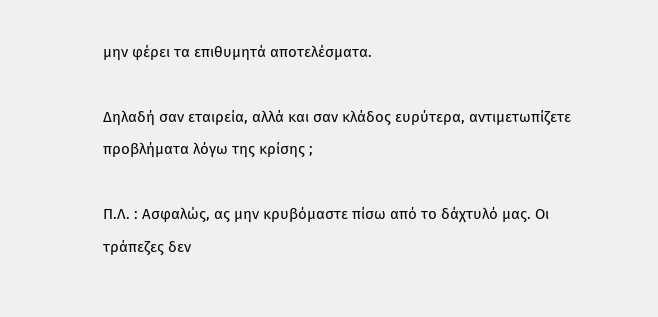μην φέρει τα επιθυμητά αποτελέσματα.

Δηλαδή σαν εταιρεία, αλλά και σαν κλάδος ευρύτερα, αντιμετωπίζετε προβλήματα λόγω της κρίσης ;

Π.Λ. : Ασφαλώς, ας μην κρυβόμαστε πίσω από το δάχτυλό μας. Οι τράπεζες δεν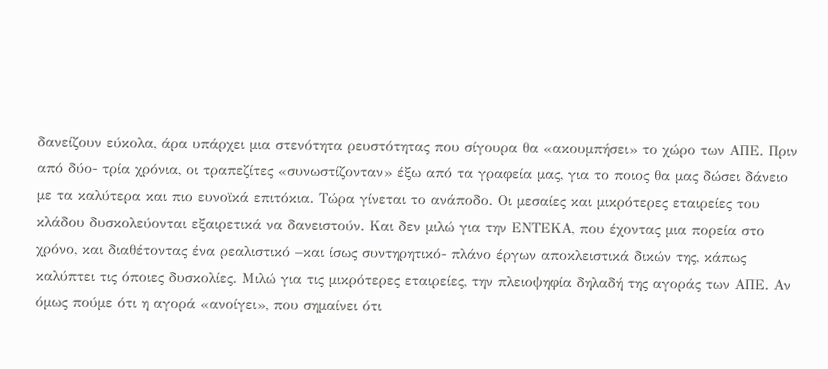δανείζουν εύκολα, άρα υπάρχει μια στενότητα ρευστότητας που σίγουρα θα «ακουμπήσει» το χώρο των ΑΠΕ. Πριν από δύο- τρία χρόνια, οι τραπεζίτες «συνωστίζονταν» έξω από τα γραφεία μας, για το ποιος θα μας δώσει δάνειο με τα καλύτερα και πιο ευνοϊκά επιτόκια. Τώρα γίνεται το ανάποδο. Οι μεσαίες και μικρότερες εταιρείες του κλάδου δυσκολεύονται εξαιρετικά να δανειστούν. Και δεν μιλώ για την ΕΝΤΕΚΑ, που έχοντας μια πορεία στο χρόνο, και διαθέτοντας ένα ρεαλιστικό –και ίσως συντηρητικό- πλάνο έργων αποκλειστικά δικών της, κάπως καλύπτει τις όποιες δυσκολίες. Μιλώ για τις μικρότερες εταιρείες, την πλειοψηφία δηλαδή της αγοράς των ΑΠΕ. Αν όμως πούμε ότι η αγορά «ανοίγει», που σημαίνει ότι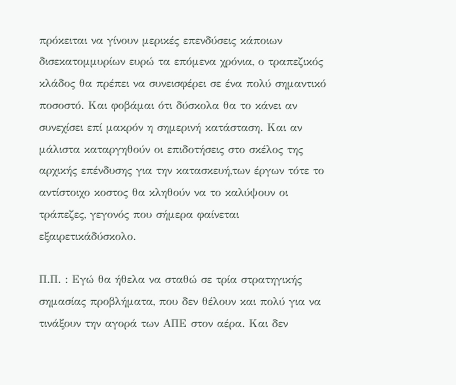πρόκειται να γίνουν μερικές επενδύσεις κάποιων δισεκατομμυρίων ευρώ τα επόμενα χρόνια, ο τραπεζικός κλάδος θα πρέπει να συνεισφέρει σε ένα πολύ σημαντικό ποσοστό. Και φοβάμαι ότι δύσκολα θα το κάνει αν συνεχίσει επί μακρόν η σημερινή κατάσταση. Και αν μάλιστα καταργηθούν οι επιδοτήσεις στο σκέλος της αρχικής επένδυσης για την κατασκευή,των έργων τότε το αντίστοιχο κοστος θα κληθούν να το καλύψουν οι τράπεζες, γεγονός που σήμερα φαίνεται εξαιρετικάδύσκολο.

Π.Π. : Εγώ θα ήθελα να σταθώ σε τρία στρατηγικής σημασίας προβλήματα, που δεν θέλουν και πολύ για να τινάξουν την αγορά των ΑΠΕ στον αέρα. Και δεν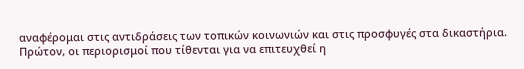αναφέρομαι στις αντιδράσεις των τοπικών κοινωνιών και στις προσφυγές στα δικαστήρια. Πρώτον, οι περιορισμοί που τίθενται για να επιτευχθεί η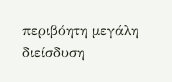περιβόητη μεγάλη διείσδυση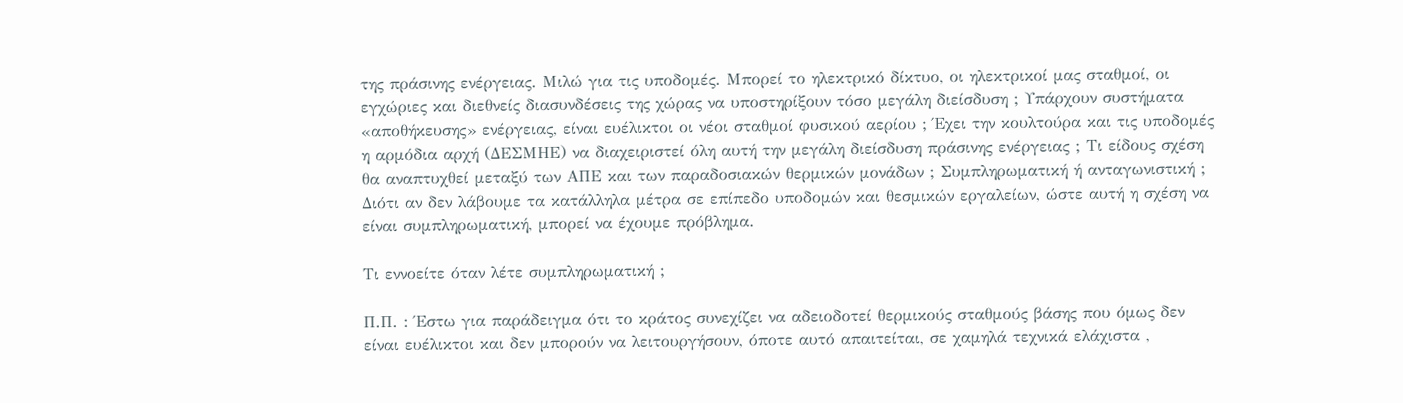της πράσινης ενέργειας. Μιλώ για τις υποδομές. Μπορεί το ηλεκτρικό δίκτυο, οι ηλεκτρικοί μας σταθμοί, οι εγχώριες και διεθνείς διασυνδέσεις της χώρας να υποστηρίξουν τόσο μεγάλη διείσδυση ; Υπάρχουν συστήματα «αποθήκευσης» ενέργειας, είναι ευέλικτοι οι νέοι σταθμοί φυσικού αερίου ; Έχει την κουλτούρα και τις υποδομές η αρμόδια αρχή (ΔΕΣΜΗΕ) να διαχειριστεί όλη αυτή την μεγάλη διείσδυση πράσινης ενέργειας ; Τι είδους σχέση θα αναπτυχθεί μεταξύ των ΑΠΕ και των παραδοσιακών θερμικών μονάδων ; Συμπληρωματική ή ανταγωνιστική ; Διότι αν δεν λάβουμε τα κατάλληλα μέτρα σε επίπεδο υποδομών και θεσμικών εργαλείων, ώστε αυτή η σχέση να είναι συμπληρωματική, μπορεί να έχουμε πρόβλημα.

Τι εννοείτε όταν λέτε συμπληρωματική ;

Π.Π. : Έστω για παράδειγμα ότι το κράτος συνεχίζει να αδειοδοτεί θερμικούς σταθμούς βάσης που όμως δεν είναι ευέλικτοι και δεν μπορούν να λειτουργήσουν, όποτε αυτό απαιτείται, σε χαμηλά τεχνικά ελάχιστα ,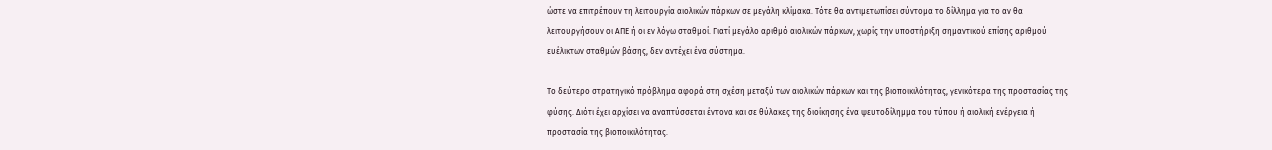ώστε να επιτρέπουν τη λειτουργία αιολικών πάρκων σε μεγάλη κλίμακα. Τότε θα αντιμετωπίσει σύντομα το δίλλημα για το αν θα λειτουργήσουν οι ΑΠΕ ή οι εν λόγω σταθμοί. Γιατί μεγάλο αριθμό αιολικών πάρκων, χωρίς την υποστήριξη σημαντικού επίσης αριθμού ευέλικτων σταθμών βάσης, δεν αντέχει ένα σύστημα.

Το δεύτερο στρατηγικό πρόβλημα αφορά στη σχέση μεταξύ των αιολικών πάρκων και της βιοποικιλότητας, γενικότερα της προστασίας της φύσης. Διότι έχει αρχίσει να αναπτύσσεται έντονα και σε θύλακες της διοίκησης ένα ψευτοδίλημμα του τύπου ή αιολική ενέργεια ή προστασία της βιοποικιλότητας.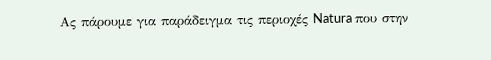Ας πάρουμε για παράδειγμα τις περιοχές Natura που στην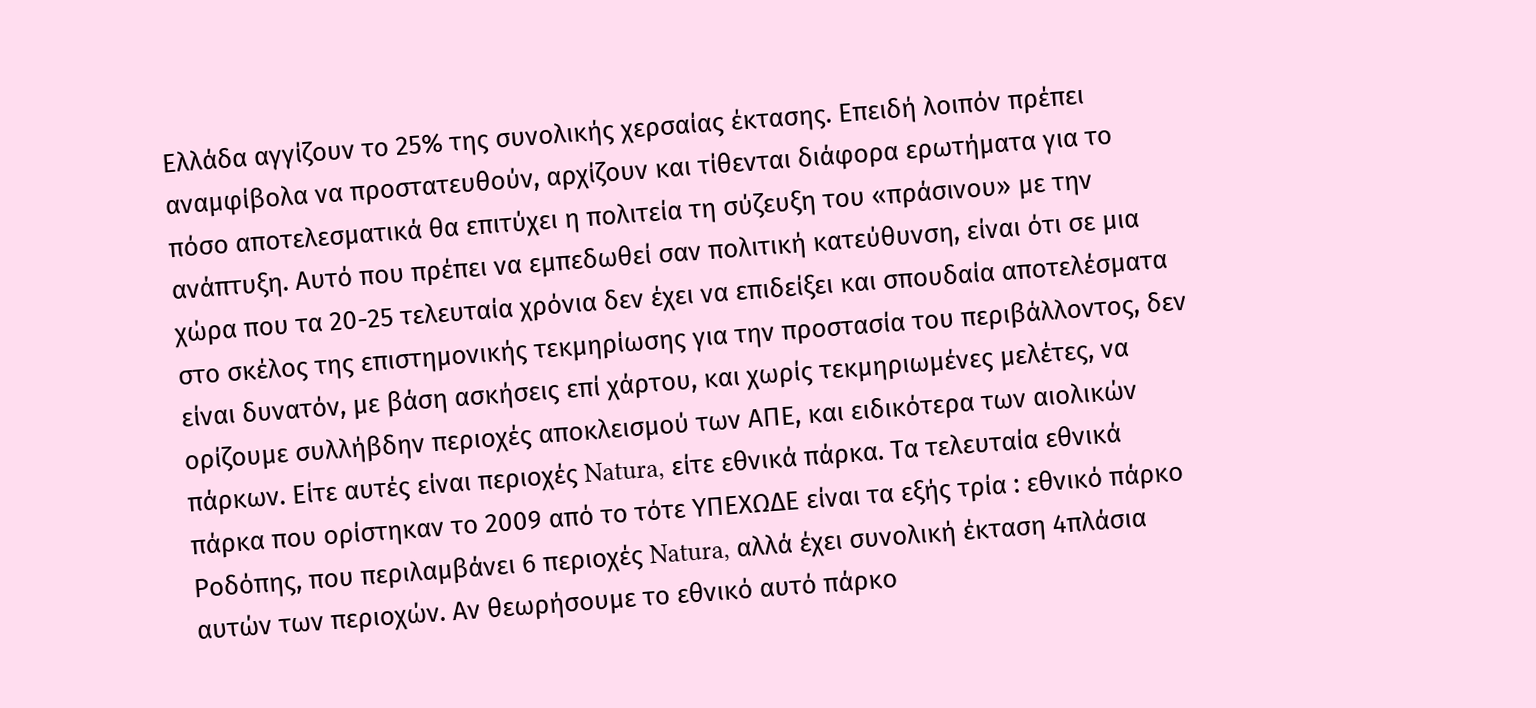Ελλάδα αγγίζουν το 25% της συνολικής χερσαίας έκτασης. Επειδή λοιπόν πρέπει αναμφίβολα να προστατευθούν, αρχίζουν και τίθενται διάφορα ερωτήματα για το πόσο αποτελεσματικά θα επιτύχει η πολιτεία τη σύζευξη του «πράσινου» με την ανάπτυξη. Αυτό που πρέπει να εμπεδωθεί σαν πολιτική κατεύθυνση, είναι ότι σε μια χώρα που τα 20-25 τελευταία χρόνια δεν έχει να επιδείξει και σπουδαία αποτελέσματα στο σκέλος της επιστημονικής τεκμηρίωσης για την προστασία του περιβάλλοντος, δεν είναι δυνατόν, με βάση ασκήσεις επί χάρτου, και χωρίς τεκμηριωμένες μελέτες, να ορίζουμε συλλήβδην περιοχές αποκλεισμού των ΑΠΕ, και ειδικότερα των αιολικών πάρκων. Είτε αυτές είναι περιοχές Natura, είτε εθνικά πάρκα. Τα τελευταία εθνικά πάρκα που ορίστηκαν το 2009 από το τότε ΥΠΕΧΩΔΕ είναι τα εξής τρία : εθνικό πάρκο Ροδόπης, που περιλαμβάνει 6 περιοχές Natura, αλλά έχει συνολική έκταση 4πλάσια αυτών των περιοχών. Αν θεωρήσουμε το εθνικό αυτό πάρκο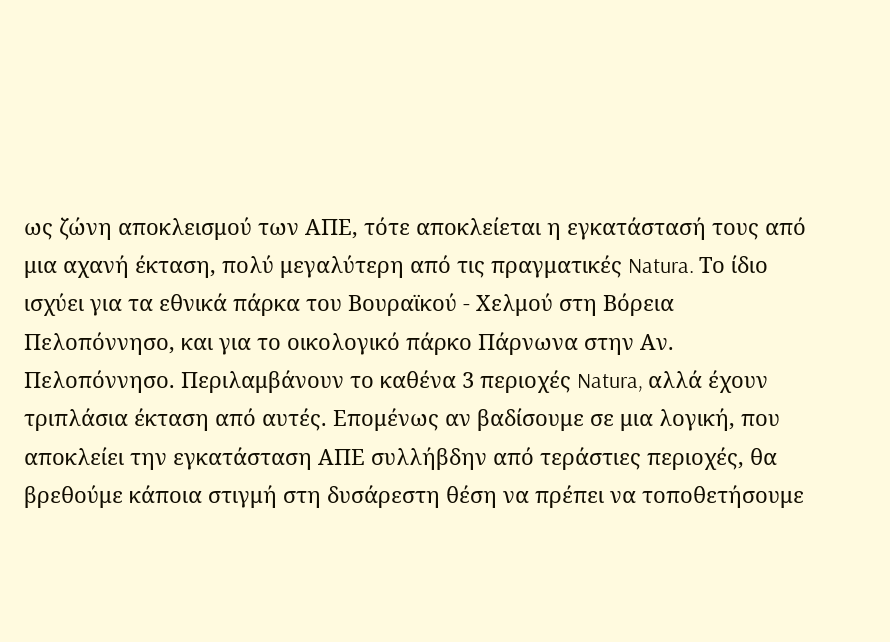ως ζώνη αποκλεισμού των ΑΠΕ, τότε αποκλείεται η εγκατάστασή τους από μια αχανή έκταση, πολύ μεγαλύτερη από τις πραγματικές Natura. Το ίδιο ισχύει για τα εθνικά πάρκα του Βουραϊκού - Χελμού στη Βόρεια Πελοπόννησο, και για το οικολογικό πάρκο Πάρνωνα στην Αν. Πελοπόννησο. Περιλαμβάνουν το καθένα 3 περιοχές Natura, αλλά έχουν τριπλάσια έκταση από αυτές. Επομένως αν βαδίσουμε σε μια λογική, που αποκλείει την εγκατάσταση ΑΠΕ συλλήβδην από τεράστιες περιοχές, θα βρεθούμε κάποια στιγμή στη δυσάρεστη θέση να πρέπει να τοποθετήσουμε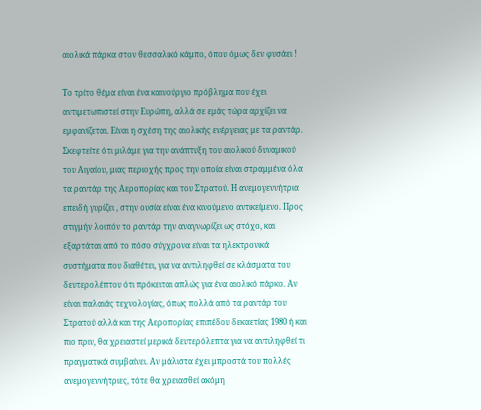αιολικά πάρκα στον θεσσαλικό κάμπο, όπου όμως δεν φυσάει !

Το τρίτο θέμα είναι ένα καινούργιο πρόβλημα που έχει αντιμετωπιστεί στην Ευρώπη, αλλά σε εμάς τώρα αρχίζει να εμφανίζεται. Είναι η σχέση της αιολικής ενέργειας με τα ραντάρ. Σκεφτείτε ότι μιλάμε για την ανάπτυξη του αιολικού δυναμικού του Αιγαίου, μιας περιοχής προς την οποία είναι στραμμένα όλα τα ραντάρ της Αεροπορίας και του Στρατού. Η ανεμογεννήτρια επειδή γυρίζει , στην ουσία είναι ένα κινούμενο αντικείμενο. Προς στιγμήν λοιπόν το ραντάρ την αναγνωρίζει ως στόχο, και εξαρτάται από το πόσο σύγχρονα είναι τα ηλεκτρονικά συστήματα που διαθέτει, για να αντιληφθεί σε κλάσματα του δευτερολέπτου ότι πρόκειται απλώς για ένα αιολικό πάρκο. Αν είναι παλαιάς τεχνολογίας, όπως πολλά από τα ραντάρ του Στρατού αλλά και της Αεροπορίας επιπέδου δεκαετίας 1980 ή και πιο πριν, θα χρειαστεί μερικά δευτερόλεπτα για να αντιληφθεί τι πραγματικά συμβαίνει. Αν μάλιστα έχει μπροστά του πολλές ανεμογεννήτριες, τότε θα χρειασθεί ακόμη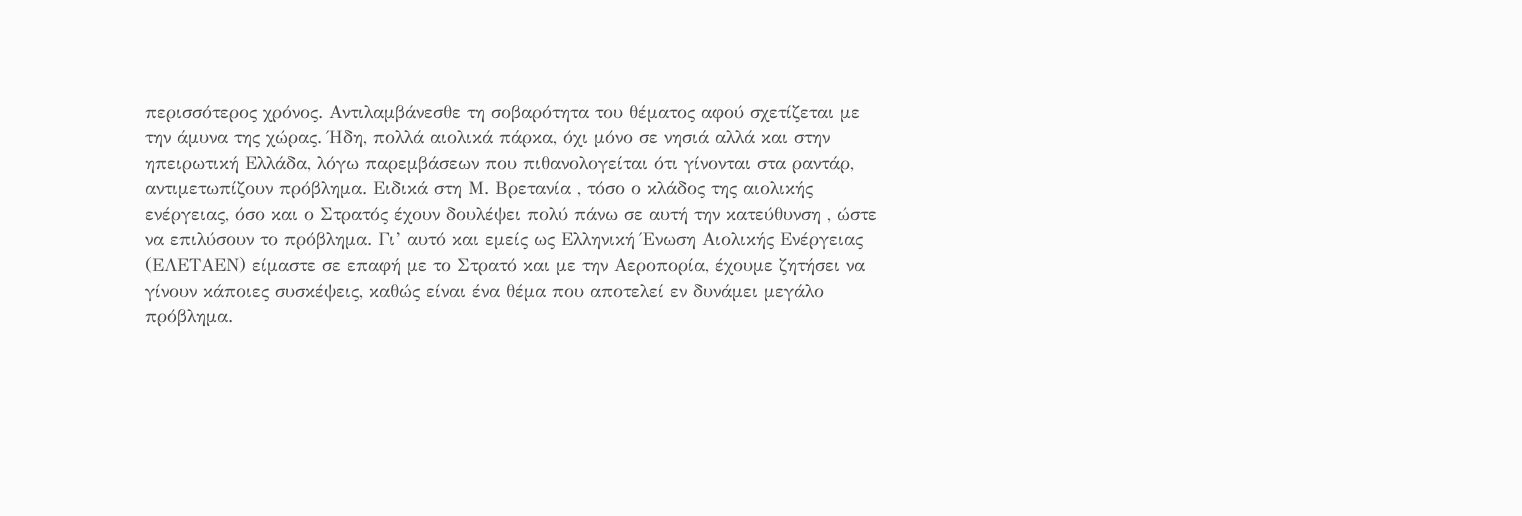περισσότερος χρόνος. Αντιλαμβάνεσθε τη σοβαρότητα του θέματος αφού σχετίζεται με την άμυνα της χώρας. Ήδη, πολλά αιολικά πάρκα, όχι μόνο σε νησιά αλλά και στην ηπειρωτική Ελλάδα, λόγω παρεμβάσεων που πιθανολογείται ότι γίνονται στα ραντάρ, αντιμετωπίζουν πρόβλημα. Ειδικά στη Μ. Βρετανία , τόσο ο κλάδος της αιολικής ενέργειας, όσο και ο Στρατός έχουν δουλέψει πολύ πάνω σε αυτή την κατεύθυνση , ώστε να επιλύσουν το πρόβλημα. Γι’ αυτό και εμείς ως Ελληνική Ένωση Αιολικής Ενέργειας (ΕΛΕΤΑΕΝ) είμαστε σε επαφή με το Στρατό και με την Αεροπορία, έχουμε ζητήσει να γίνουν κάποιες συσκέψεις, καθώς είναι ένα θέμα που αποτελεί εν δυνάμει μεγάλο πρόβλημα.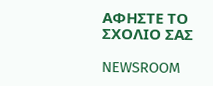ΑΦΗΣΤΕ ΤΟ ΣΧΟΛΙΟ ΣΑΣ

NEWSROOM